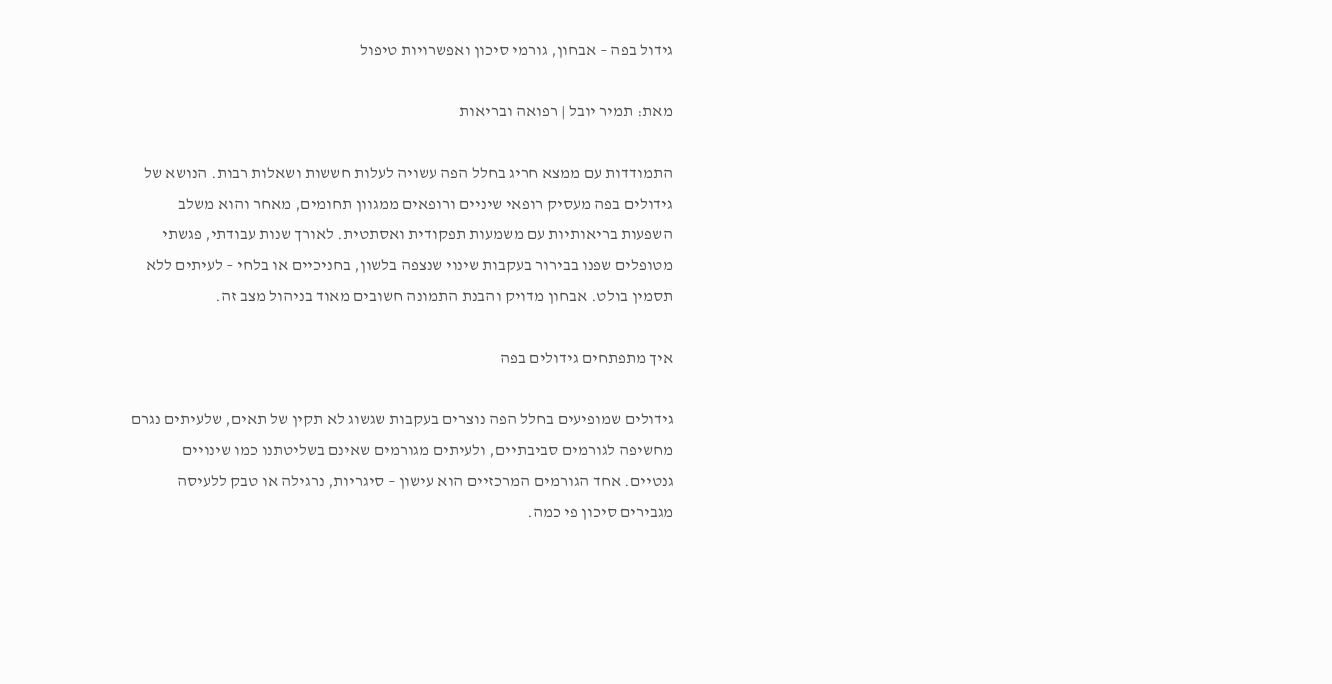גידול בפה – אבחון, גורמי סיכון ואפשרויות טיפול

מאת: תמיר יובל | רפואה ובריאות

התמודדות עם ממצא חריג בחלל הפה עשויה לעלות חששות ושאלות רבות. הנושא של גידולים בפה מעסיק רופאי שיניים ורופאים ממגוון תחומים, מאחר והוא משלב השפעות בריאותיות עם משמעות תפקודית ואסתטית. לאורך שנות עבודתי, פגשתי מטופלים שפנו בבירור בעקבות שינוי שנצפה בלשון, בחניכיים או בלחי – לעיתים ללא תסמין בולט. אבחון מדויק והבנת התמונה חשובים מאוד בניהול מצב זה.

איך מתפתחים גידולים בפה

גידולים שמופיעים בחלל הפה נוצרים בעקבות שגשוג לא תקין של תאים, שלעיתים נגרם מחשיפה לגורמים סביבתיים, ולעיתים מגורמים שאינם בשליטתנו כמו שינויים גנטיים. אחד הגורמים המרכזיים הוא עישון – סיגריות, נרגילה או טבק ללעיסה מגבירים סיכון פי כמה.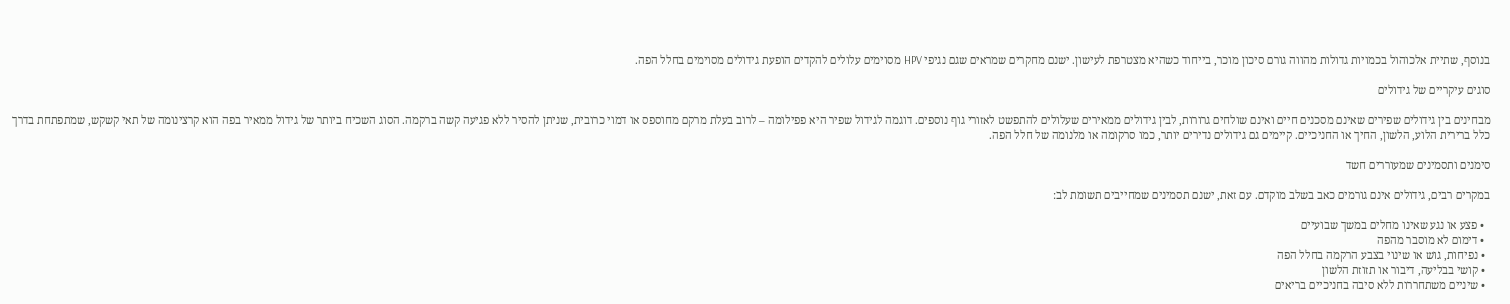בנוסף, שתיית אלכוהול בכמויות גדולות מהווה גורם סיכון מוכר, בייחוד כשהיא מצטרפת לעישון. ישנם מחקרים שמראים שגם נגיפי HPV מסוימים עלולים להקדים הופעת גידולים מסוימים בחלל הפה.

סוגים עיקריים של גידולים

מבחינים בין גידולים שפירים שאינם מסכנים חיים ואינם שולחים גרורות, לבין גידולים ממאירים שעלולים להתפשט לאזורי גוף נוספים. דוגמה לגידול שפיר היא פפילומה – לרוב בעלת מרקם מחוספס או דמוי כרובית, שניתן להסיר ללא פגיעה קשה ברקמה. הסוג השכיח ביותר של גידול ממאיר בפה הוא קרצינומה של תאי קשקש, שמתפתחת בדרך כלל ברירית הלוע, הלשון, החיך או החניכיים. קיימים גם גידולים נדירים יותר, כמו סרקומה או מלנומה של חלל הפה.

סימנים ותסמינים שמעוררים חשד

במקרים רבים, גידולים אינם גורמים כאב בשלב מוקדם. עם זאת, ישנם תסמינים שמחייבים תשומת לב:

  • פצע או נגע שאינו מחלים במשך שבועיים
  • דימום לא מוסבר מהפה
  • נפיחות, גוש או שינוי בצבע הרקמה בחלל הפה
  • קושי בבליעה, דיבור או תזוזת הלשון
  • שיניים משתחררות ללא סיבה בחניכיים בריאים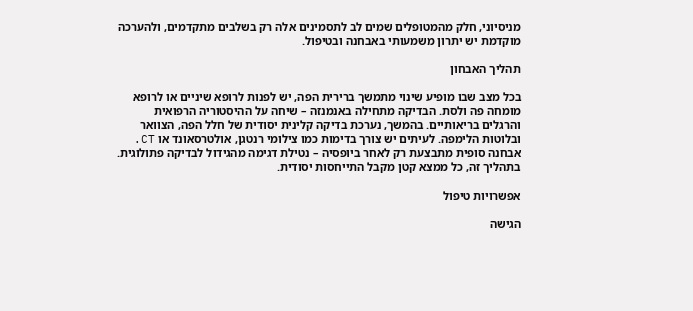מניסיוני, חלק מהמטופלים שמים לב לתסמינים אלה רק בשלבים מתקדמים, ולהערכה מוקדמת יש יתרון משמעותי באבחנה ובטיפול.

תהליך האבחון

בכל מצב שבו מופיע שינוי מתמשך ברירית הפה, יש לפנות לרופא שיניים או לרופא מומחה פה ולסת. הבדיקה מתחילה באנמנזה – שיחה על ההיסטוריה הרפואית והרגלים בריאותיים. בהמשך, נערכת בדיקה קלינית יסודית של חלל הפה, הצוואר ובלוטות הלימפה. לעיתים יש צורך בדימות כמו צילומי רנטגן, אולטרסאונד או CT. אבחנה סופית מתבצעת רק לאחר ביופסיה – נטילת דגימה מהגידול לבדיקה פתולוגית. בתהליך זה, כל ממצא קטן מקבל התייחסות יסודית.

אפשרויות טיפול

הגישה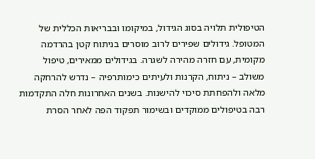הטיפולית תלויה בסוג הגידול, במיקומו ובבריאות הכללית של המטופל. גידולים שפירים לרוב מוסרים בניתוח קטן בהרדמה מקומית, עם חזרה מהירה לשגרה. בגידולים ממאירים, טיפול משולב – ניתוח, הקרנות ולעיתים כימותרפיה – נדרש להרחקה מלאה ולהפחתת סיכוי להישנות. בשנים האחרונות חלה התקדמות רבה בטיפולים ממוקדים ובשימור תפקוד הפה לאחר הסרת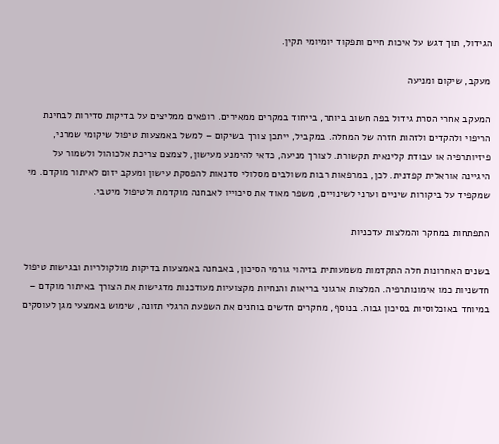הגידול, תוך דגש על איכות חיים ותפקוד יומיומי תקין.

מעקב, שיקום ומניעה

המעקב אחרי הסרת גידול בפה חשוב ביותר, בייחוד במקרים ממאירים. רופאים ממליצים על בדיקות סדירות לבחינת הריפוי ולהקדים ולזהות חזרה של המחלה. במקביל, ייתכן צורך בשיקום – למשל באמצעות טיפול שיקומי שמרני, פיזיותרפיה או עבודת קלינאית תקשורת. לצורך מניעה, כדאי להימנע מעישון, לצמצם צריכת אלכוהול ולשמור על היגיינה אוראלית קפדנית. לכן, במרפאות רבות משולבים מסלולי סדנאות להפסקת עישון ומעקב יזום לאיתור מוקדם. מי שמקפיד על ביקורות שיניים וערני לשינויים, משפר מאוד את סיכוייו לאבחנה מוקדמת ולטיפול מיטבי.

התפתחות במחקר והמלצות עדכניות

בשנים האחרונות חלה התקדמות משמעותית בזיהוי גורמי הסיכון, באבחנה באמצעות בדיקות מולקולריות ובגישות טיפול חדשניות כמו אימונותרפיה. המלצות ארגוני בריאות והנחיות מקצועיות מעודכנות מדגישות את הצורך באיתור מוקדם – במיוחד באוכלוסיות בסיכון גבוה. בנוסף, מחקרים חדשים בוחנים את השפעת הרגלי תזונה, שימוש באמצעי מגן לעוסקים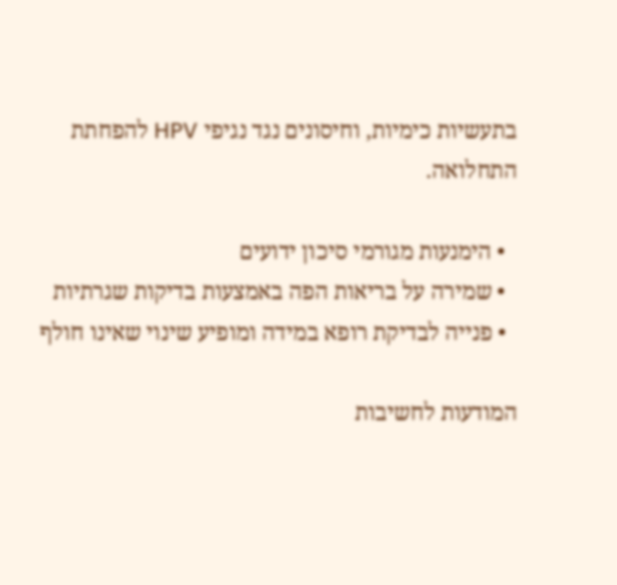בתעשיות כימיות, וחיסונים נגד נגיפי HPV להפחתת התחלואה.

  • הימנעות מגורמי סיכון ידועים
  • שמירה על בריאות הפה באמצעות בדיקות שגרתיות
  • פנייה לבדיקת רופא במידה ומופיע שינוי שאינו חולף

המודעות לחשיבות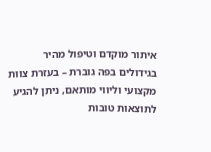איתור מוקדם וטיפול מהיר בגידולים בפה גוברת – בעזרת צוות מקצועי וליווי מותאם, ניתן להגיע לתוצאות טובות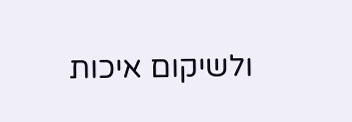ולשיקום איכות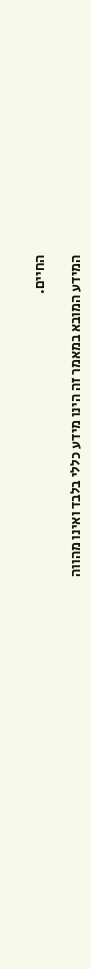החיים.

המידע המובא במאמר זה הינו מידע כללי בלבד ואינו מהווה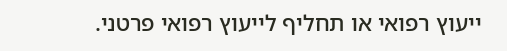ייעוץ רפואי או תחליף לייעוץ רפואי פרטני.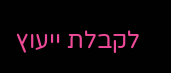לקבלת ייעוץ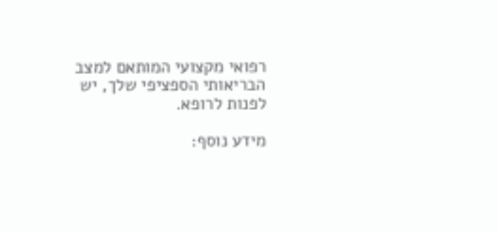רפואי מקצועי המותאם למצב הבריאותי הספציפי שלך, יש לפנות לרופא.

מידע נוסף: